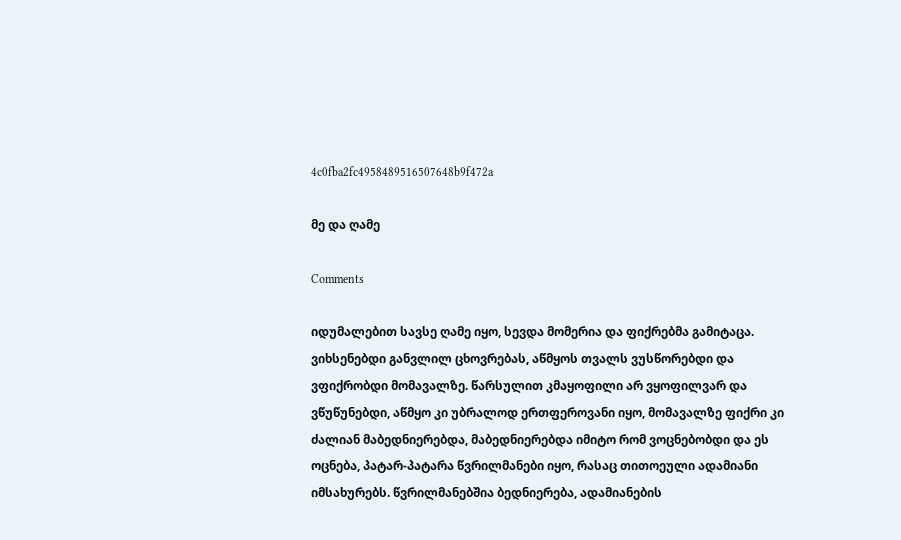4c0fba2fc4958489516507648b9f472a

მე და ღამე

Comments

იდუმალებით სავსე ღამე იყო, სევდა მომერია და ფიქრებმა გამიტაცა. ვიხსენებდი განვლილ ცხოვრებას, აწმყოს თვალს ვუსწორებდი და ვფიქრობდი მომავალზე. წარსულით კმაყოფილი არ ვყოფილვარ და ვწუწუნებდი, აწმყო კი უბრალოდ ერთფეროვანი იყო, მომავალზე ფიქრი კი ძალიან მაბედნიერებდა, მაბედნიერებდა იმიტო რომ ვოცნებობდი და ეს ოცნება, პატარ-პატარა წვრილმანები იყო, რასაც თითოეული ადამიანი იმსახურებს. წვრილმანებშია ბედნიერება, ადამიანების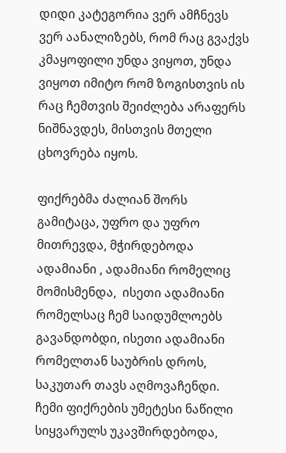დიდი კატეგორია ვერ ამჩნევს ვერ აანალიზებს, რომ რაც გვაქვს კმაყოფილი უნდა ვიყოთ, უნდა ვიყოთ იმიტო რომ ზოგისთვის ის რაც ჩემთვის შეიძლება არაფერს ნიშნავდეს, მისთვის მთელი ცხოვრება იყოს.

ფიქრებმა ძალიან შორს გამიტაცა, უფრო და უფრო მითრევდა, მჭირდებოდა ადამიანი , ადამიანი რომელიც მომისმენდა,  ისეთი ადამიანი რომელსაც ჩემ საიდუმლოებს  გავანდობდი, ისეთი ადამიანი რომელთან საუბრის დროს, საკუთარ თავს აღმოვაჩენდი.  ჩემი ფიქრების უმეტესი ნაწილი სიყვარულს უკავშირდებოდა,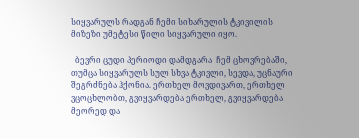სიყვარულს რადგან ჩემი სიხარულის ტკივილის მიზეზი უმეტესი წილი სიყვარული იყო.

  ბევრი ცუდი პერიოდი დამდგარა  ჩემ ცხოვრებაში, თუმცა სიყვარულს სულ სხვა ტკივლი, სევდა, უცნაური შეგრძნება ჰქონია. ერთხელ მოვდივართ, ერთხელ ვცოცხლობთ, გვიყვარდება ერთხელ, გვიყვარდება მეორედ და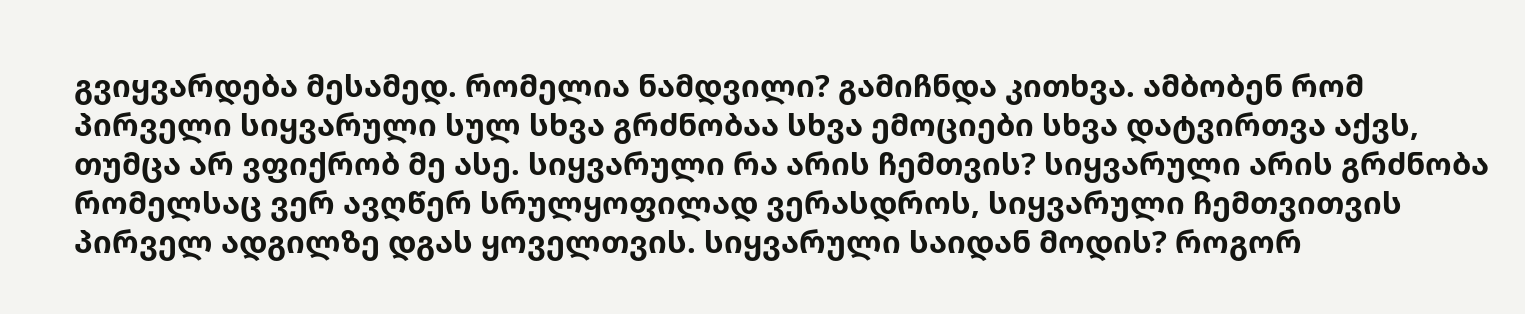გვიყვარდება მესამედ. რომელია ნამდვილი? გამიჩნდა კითხვა. ამბობენ რომ პირველი სიყვარული სულ სხვა გრძნობაა სხვა ემოციები სხვა დატვირთვა აქვს, თუმცა არ ვფიქრობ მე ასე. სიყვარული რა არის ჩემთვის? სიყვარული არის გრძნობა რომელსაც ვერ ავღწერ სრულყოფილად ვერასდროს, სიყვარული ჩემთვითვის პირველ ადგილზე დგას ყოველთვის. სიყვარული საიდან მოდის? როგორ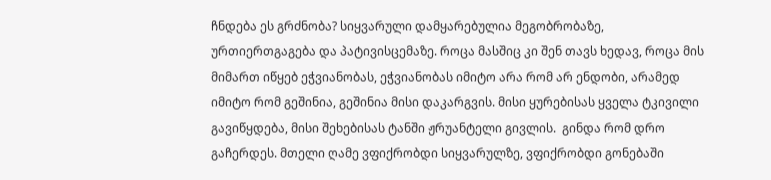ჩნდება ეს გრძნობა? სიყვარული დამყარებულია მეგობრობაზე, ურთიერთგაგება და პატივისცემაზე. როცა მასშიც კი შენ თავს ხედავ, როცა მის მიმართ იწყებ ეჭვიანობას, ეჭვიანობას იმიტო არა რომ არ ენდობი, არამედ იმიტო რომ გეშინია, გეშინია მისი დაკარგვის. მისი ყურებისას ყველა ტკივილი გავიწყდება, მისი შეხებისას ტანში ჟრუანტელი გივლის.  გინდა რომ დრო გაჩერდეს. მთელი ღამე ვფიქრობდი სიყვარულზე, ვფიქრობდი გონებაში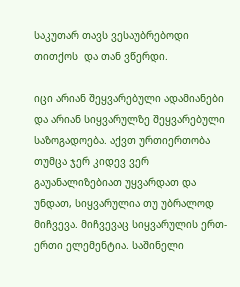საკუთარ თავს ვესაუბრებოდი თითქოს  და თან ვწერდი.

იცი არიან შეყვარებული ადამიანები და არიან სიყვარულზე შეყვარებული საზოგადოება. აქვთ ურთიერთობა თუმცა ჯერ კიდევ ვერ გაუანალიზებიათ უყვარდათ და უნდათ, სიყვარულია თუ უბრალოდ მიჩვევა. მიჩვევაც სიყვარულის ერთ-ერთი ელემენტია. საშინელი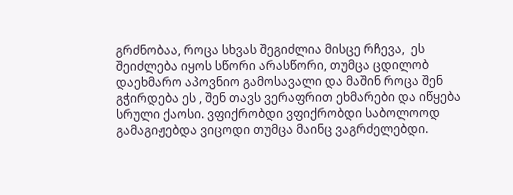გრძნობაა, როცა სხვას შეგიძლია მისცე რჩევა,  ეს შეიძლება იყოს სწორი არასწორი, თუმცა ცდილობ დაეხმარო აპოვნიო გამოსავალი და მაშინ როცა შენ გჭირდება ეს , შენ თავს ვერაფრით ეხმარები და იწყება სრული ქაოსი. ვფიქრობდი ვფიქრობდი საბოლოოდ გამაგიჟებდა ვიცოდი თუმცა მაინც ვაგრძელებდი.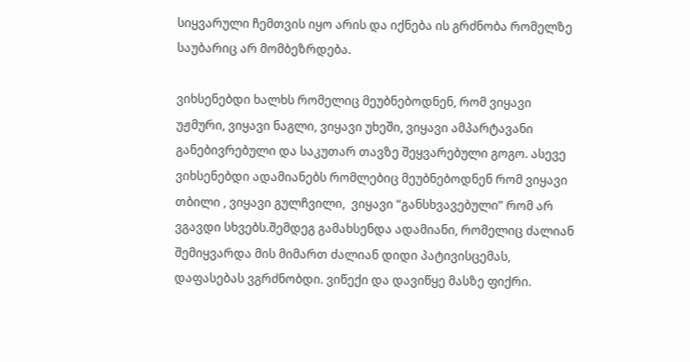სიყვარული ჩემთვის იყო არის და იქნება ის გრძნობა რომელზე საუბარიც არ მომბეზრდება.

ვიხსენებდი ხალხს რომელიც მეუბნებოდნენ, რომ ვიყავი უჟმური, ვიყავი ნაგლი, ვიყავი უხეში, ვიყავი ამპარტავანი განებივრებული და საკუთარ თავზე შეყვარებული გოგო. ასევე ვიხსენებდი ადამიანებს რომლებიც მეუბნებოდნენ რომ ვიყავი თბილი , ვიყავი გულჩვილი,  ვიყავი “განსხვავებული” რომ არ ვგავდი სხვებს.შემდეგ გამახსენდა ადამიანი, რომელიც ძალიან შემიყვარდა მის მიმართ ძალიან დიდი პატივისცემას, დაფასებას ვგრძნობდი. ვიწექი და დავიწყე მასზე ფიქრი.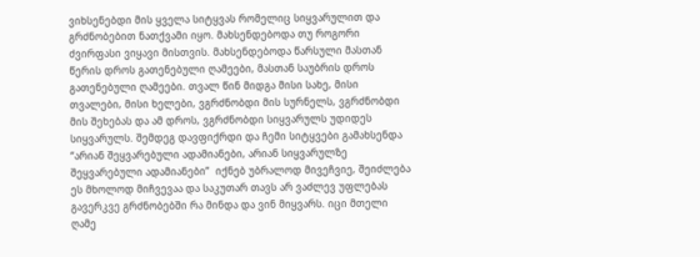ვიხსენებდი მის ყველა სიტყვას რომელიც სიყვარულით და გრძნობებით ნათქვამი იყო. მახსენდებოდა თუ როგორი ძვირფასი ვიყავი მისთვის. მახსენდებოდა წარსული მასთან წერის დროს გათენებული ღამეები, მასთან საუბრის დროს გათენებული ღამეები. თვალ წინ მიდგა მისი სახე, მისი თვალები, მისი ხელები, ვგრძნობდი მის სურნელს, ვგრძნობდი მის შეხებას და ამ დროს, ვგრძნობდი სიყვარულს უდიდეს სიყვარულს. შემდეგ დავფიქრდი და ჩემი სიტყვები გამახსენდა “არიან შეყვარებული ადამიანები, არიან სიყვარულზე შეყვარებული ადამიანები”  იქნებ უბრალოდ მივეჩვიე, შეიძლება ეს მხოლოდ მიჩვევაა და საკუთარ თავს არ ვაძლევ უფლებას გავერკვე გრძნობებში რა მინდა და ვინ მიყვარს. იცი მთელი ღამე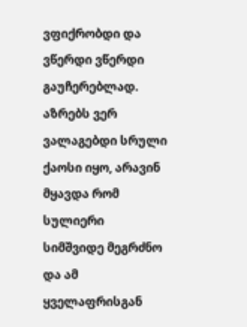ვფიქრობდი და ვწერდი ვწერდი გაუჩერებლად. აზრებს ვერ ვალაგებდი სრული ქაოსი იყო, არავინ მყავდა რომ სულიერი სიმშვიდე მეგრძნო და ამ ყველაფრისგან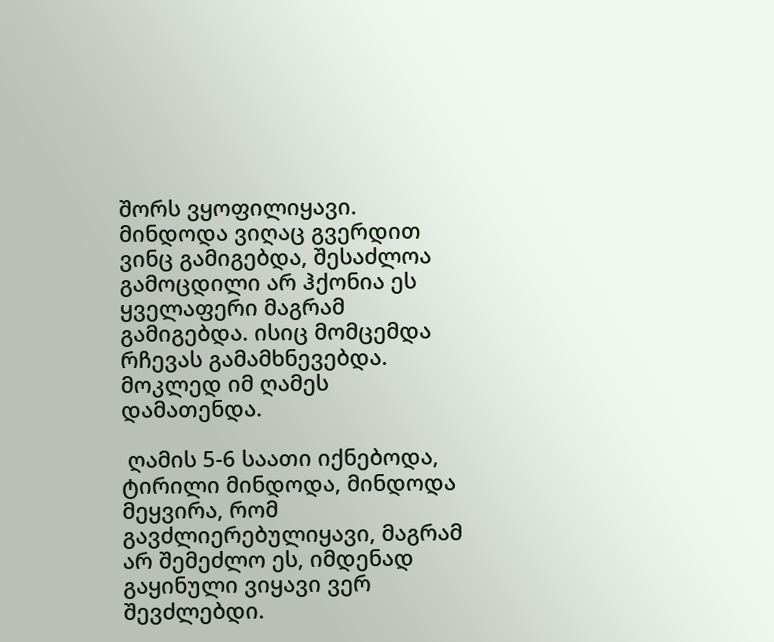შორს ვყოფილიყავი. მინდოდა ვიღაც გვერდით ვინც გამიგებდა, შესაძლოა გამოცდილი არ ჰქონია ეს ყველაფერი მაგრამ გამიგებდა. ისიც მომცემდა რჩევას გამამხნევებდა. მოკლედ იმ ღამეს დამათენდა.

 ღამის 5-6 საათი იქნებოდა, ტირილი მინდოდა, მინდოდა მეყვირა, რომ გავძლიერებულიყავი, მაგრამ არ შემეძლო ეს, იმდენად გაყინული ვიყავი ვერ შევძლებდი.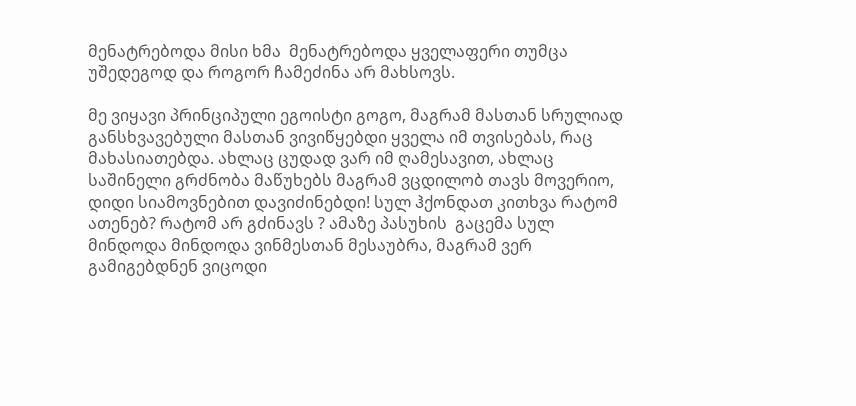მენატრებოდა მისი ხმა  მენატრებოდა ყველაფერი თუმცა უშედეგოდ და როგორ ჩამეძინა არ მახსოვს.

მე ვიყავი პრინციპული ეგოისტი გოგო, მაგრამ მასთან სრულიად განსხვავებული მასთან ვივიწყებდი ყველა იმ თვისებას, რაც მახასიათებდა. ახლაც ცუდად ვარ იმ ღამესავით, ახლაც საშინელი გრძნობა მაწუხებს მაგრამ ვცდილობ თავს მოვერიო, დიდი სიამოვნებით დავიძინებდი! სულ ჰქონდათ კითხვა რატომ ათენებ? რატომ არ გძინავს ? ამაზე პასუხის  გაცემა სულ მინდოდა მინდოდა ვინმესთან მესაუბრა, მაგრამ ვერ გამიგებდნენ ვიცოდი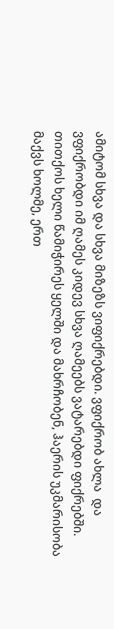ამიტომ სხვა და სხვა მიზეზს ვიფიქრებდი. ვფიქრობ ახლა  და ვფიქრობდი იმ ღამეს კიდევ სხვა ღამეებს ვატარებდი ფიქრებში.  თითქოს ხელი წამიჭირეს ყელში და მახრჩობენ, ჰაერის უკმარისობა მაქვს ხოლმე, ერთ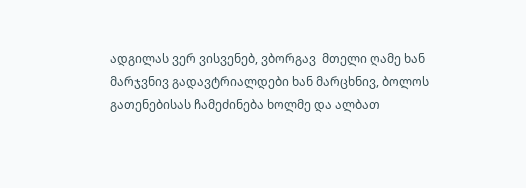ადგილას ვერ ვისვენებ, ვბორგავ  მთელი ღამე ხან მარჯვნივ გადავტრიალდები ხან მარცხნივ, ბოლოს გათენებისას ჩამეძინება ხოლმე და ალბათ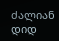ძალიან დიდ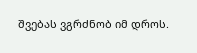შვებას ვგრძნობ იმ დროს.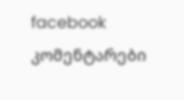facebook კომენტარები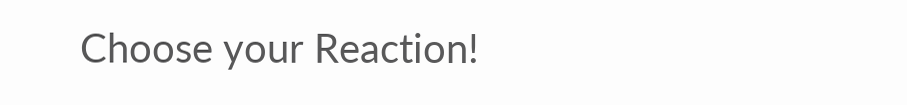Choose your Reaction!